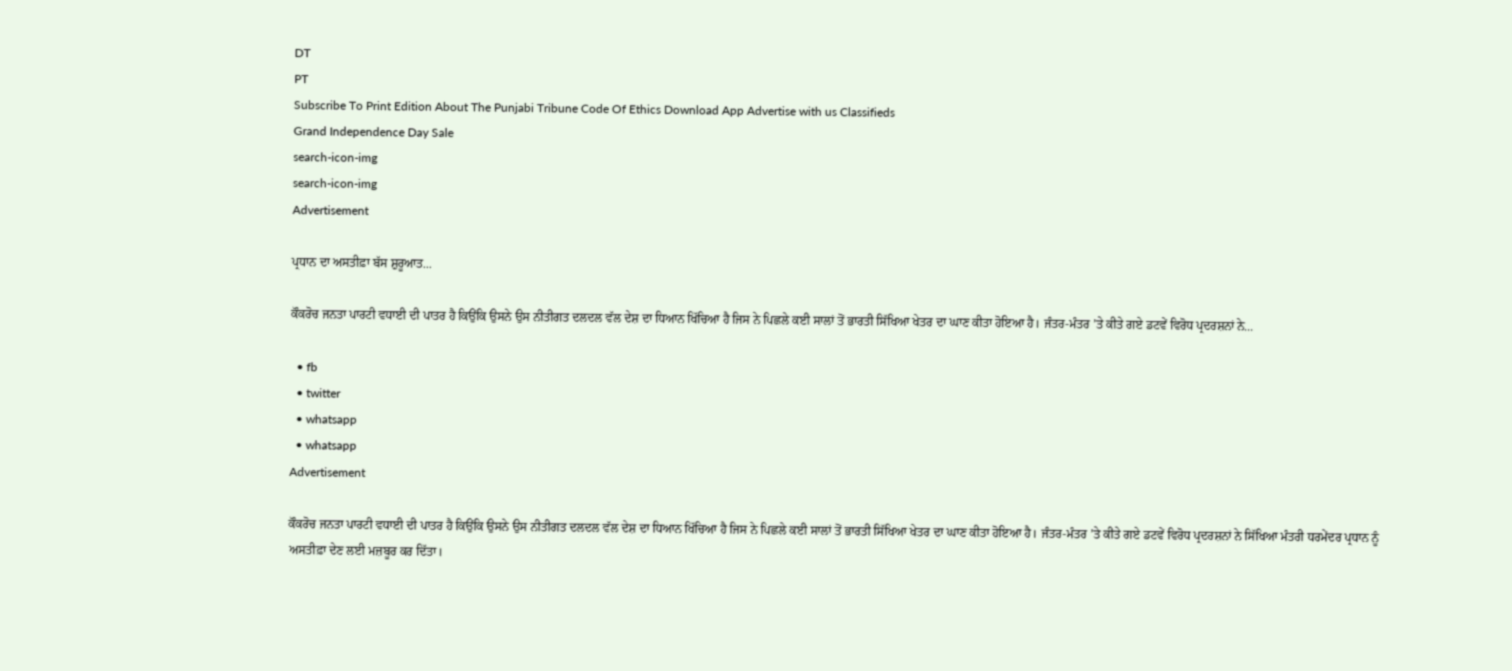DT
PT
Subscribe To Print Edition About The Punjabi Tribune Code Of Ethics Download App Advertise with us Classifieds
Grand Independence Day Sale
search-icon-img
search-icon-img
Advertisement

ਪ੍ਰਧਾਨ ਦਾ ਅਸਤੀਫ਼ਾ ਬੱਸ ਸ਼ੁਰੂਆਤ...

ਕੌਕਰੋਚ ਜਨਤਾ ਪਾਰਟੀ ਵਧਾਈ ਦੀ ਪਾਤਰ ਹੈ ਕਿਉਂਕਿ ਉਸਨੇ ਉਸ ਨੀਤੀਗਤ ਦਲਦਲ ਵੱਲ ਦੇਸ਼ ਦਾ ਧਿਆਨ ਖਿੱਚਿਆ ਹੈ ਜਿਸ ਨੇ ਪਿਛਲੇ ਕਈ ਸਾਲਾਂ ਤੋਂ ਭਾਰਤੀ ਸਿੱਖਿਆ ਖੇਤਰ ਦਾ ਘਾਣ ਕੀਤਾ ਹੋਇਆ ਹੈ। ਜੰਤਰ-ਮੰਤਰ ’ਤੇ ਕੀਤੇ ਗਏ ਡਟਵੇਂ ਵਿਰੋਧ ਪ੍ਰਦਰਸ਼ਨਾਂ ਨੇ...

  • fb
  • twitter
  • whatsapp
  • whatsapp
Advertisement

ਕੌਕਰੋਚ ਜਨਤਾ ਪਾਰਟੀ ਵਧਾਈ ਦੀ ਪਾਤਰ ਹੈ ਕਿਉਂਕਿ ਉਸਨੇ ਉਸ ਨੀਤੀਗਤ ਦਲਦਲ ਵੱਲ ਦੇਸ਼ ਦਾ ਧਿਆਨ ਖਿੱਚਿਆ ਹੈ ਜਿਸ ਨੇ ਪਿਛਲੇ ਕਈ ਸਾਲਾਂ ਤੋਂ ਭਾਰਤੀ ਸਿੱਖਿਆ ਖੇਤਰ ਦਾ ਘਾਣ ਕੀਤਾ ਹੋਇਆ ਹੈ। ਜੰਤਰ-ਮੰਤਰ ’ਤੇ ਕੀਤੇ ਗਏ ਡਟਵੇਂ ਵਿਰੋਧ ਪ੍ਰਦਰਸ਼ਨਾਂ ਨੇ ਸਿੱਖਿਆ ਮੰਤਰੀ ਧਰਮੇਂਦਰ ਪ੍ਰਧਾਨ ਨੂੰ ਅਸਤੀਫ਼ਾ ਦੇਣ ਲਈ ਮਜ਼ਬੂਰ ਕਰ ਦਿੱਤਾ।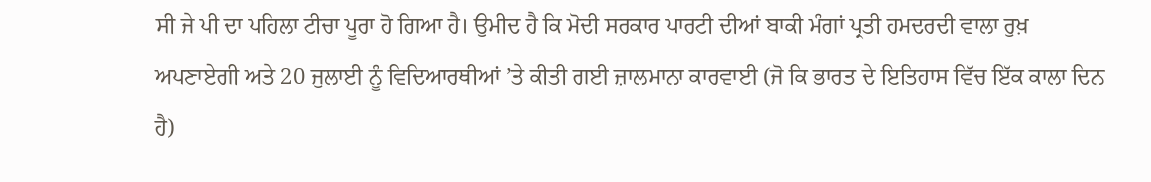ਸੀ ਜੇ ਪੀ ਦਾ ਪਹਿਲਾ ਟੀਚਾ ਪੂਰਾ ਹੋ ਗਿਆ ਹੈ। ਉਮੀਦ ਹੈ ਕਿ ਮੋਦੀ ਸਰਕਾਰ ਪਾਰਟੀ ਦੀਆਂ ਬਾਕੀ ਮੰਗਾਂ ਪ੍ਰਤੀ ਹਮਦਰਦੀ ਵਾਲਾ ਰੁਖ਼ ਅਪਣਾਏਗੀ ਅਤੇ 20 ਜੁਲਾਈ ਨੂੰ ਵਿਦਿਆਰਥੀਆਂ ’ਤੇ ਕੀਤੀ ਗਈ ਜ਼ਾਲਮਾਨਾ ਕਾਰਵਾਈ (ਜੋ ਕਿ ਭਾਰਤ ਦੇ ਇਤਿਹਾਸ ਵਿੱਚ ਇੱਕ ਕਾਲਾ ਦਿਨ ਹੈ)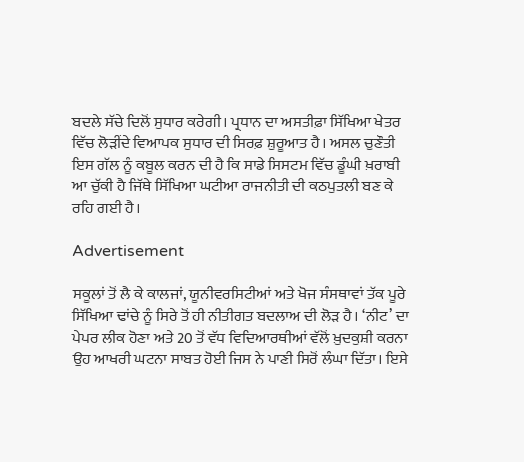ਬਦਲੇ ਸੱਚੇ ਦਿਲੋਂ ਸੁਧਾਰ ਕਰੇਗੀ। ਪ੍ਰਧਾਨ ਦਾ ਅਸਤੀਫ਼ਾ ਸਿੱਖਿਆ ਖੇਤਰ ਵਿੱਚ ਲੋੜੀਂਦੇ ਵਿਆਪਕ ਸੁਧਾਰ ਦੀ ਸਿਰਫ਼ ਸ਼ੁਰੂਆਤ ਹੈ। ਅਸਲ ਚੁਣੌਤੀ ਇਸ ਗੱਲ ਨੂੰ ਕਬੂਲ ਕਰਨ ਦੀ ਹੈ ਕਿ ਸਾਡੇ ਸਿਸਟਮ ਵਿੱਚ ਡੂੰਘੀ ਖ਼ਰਾਬੀ ਆ ਚੁੱਕੀ ਹੈ ਜਿੱਥੇ ਸਿੱਖਿਆ ਘਟੀਆ ਰਾਜਨੀਤੀ ਦੀ ਕਠਪੁਤਲੀ ਬਣ ਕੇ ਰਹਿ ਗਈ ਹੈ।

Advertisement

ਸਕੂਲਾਂ ਤੋਂ ਲੈ ਕੇ ਕਾਲਜਾਂ, ਯੂਨੀਵਰਸਿਟੀਆਂ ਅਤੇ ਖੋਜ ਸੰਸਥਾਵਾਂ ਤੱਕ ਪੂਰੇ ਸਿੱਖਿਆ ਢਾਂਚੇ ਨੂੰ ਸਿਰੇ ਤੋਂ ਹੀ ਨੀਤੀਗਤ ਬਦਲਾਅ ਦੀ ਲੋੜ ਹੈ। ‘ਨੀਟ’ ਦਾ ਪੇਪਰ ਲੀਕ ਹੋਣਾ ਅਤੇ 20 ਤੋਂ ਵੱਧ ਵਿਦਿਆਰਥੀਆਂ ਵੱਲੋਂ ਖ਼ੁਦਕੁਸ਼ੀ ਕਰਨਾ ਉਹ ਆਖਰੀ ਘਟਨਾ ਸਾਬਤ ਹੋਈ ਜਿਸ ਨੇ ਪਾਣੀ ਸਿਰੋਂ ਲੰਘਾ ਦਿੱਤਾ। ਇਸੇ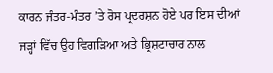ਕਾਰਨ ਜੰਤਰ-ਮੰਤਰ ’ਤੇ ਰੋਸ ਪ੍ਰਦਰਸ਼ਨ ਹੋਏ ਪਰ ਇਸ ਦੀਆਂ ਜੜ੍ਹਾਂ ਵਿੱਚ ਉਹ ਵਿਗੜਿਆ ਅਤੇ ਭ੍ਰਿਸ਼ਟਾਚਾਰ ਨਾਲ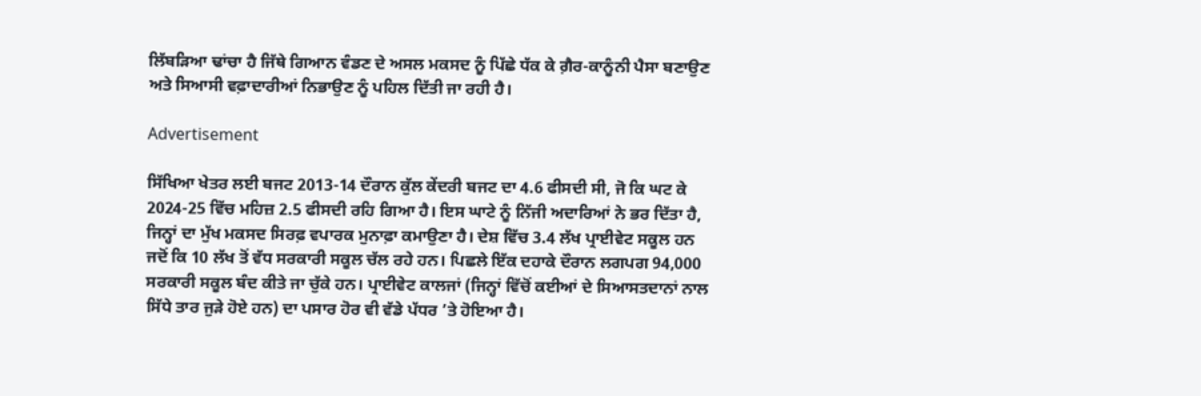ਲਿੱਬੜਿਆ ਢਾਂਚਾ ਹੈ ਜਿੱਥੇ ਗਿਆਨ ਵੰਡਣ ਦੇ ਅਸਲ ਮਕਸਦ ਨੂੰ ਪਿੱਛੇ ਧੱਕ ਕੇ ਗ਼ੈਰ-ਕਾਨੂੰਨੀ ਪੈਸਾ ਬਣਾਉਣ ਅਤੇ ਸਿਆਸੀ ਵਫ਼ਾਦਾਰੀਆਂ ਨਿਭਾਉਣ ਨੂੰ ਪਹਿਲ ਦਿੱਤੀ ਜਾ ਰਹੀ ਹੈ।

Advertisement

ਸਿੱਖਿਆ ਖੇਤਰ ਲਈ ਬਜਟ 2013-14 ਦੌਰਾਨ ਕੁੱਲ ਕੇਂਦਰੀ ਬਜਟ ਦਾ 4.6 ਫੀਸਦੀ ਸੀ, ਜੋ ਕਿ ਘਟ ਕੇ 2024-25 ਵਿੱਚ ਮਹਿਜ਼ 2.5 ਫੀਸਦੀ ਰਹਿ ਗਿਆ ਹੈ। ਇਸ ਘਾਟੇ ਨੂੰ ਨਿੱਜੀ ਅਦਾਰਿਆਂ ਨੇ ਭਰ ਦਿੱਤਾ ਹੈ, ਜਿਨ੍ਹਾਂ ਦਾ ਮੁੱਖ ਮਕਸਦ ਸਿਰਫ਼ ਵਪਾਰਕ ਮੁਨਾਫ਼ਾ ਕਮਾਉਣਾ ਹੈ। ਦੇਸ਼ ਵਿੱਚ 3.4 ਲੱਖ ਪ੍ਰਾਈਵੇਟ ਸਕੂਲ ਹਨ ਜਦੋਂ ਕਿ 10 ਲੱਖ ਤੋਂ ਵੱਧ ਸਰਕਾਰੀ ਸਕੂਲ ਚੱਲ ਰਹੇ ਹਨ। ਪਿਛਲੇ ਇੱਕ ਦਹਾਕੇ ਦੌਰਾਨ ਲਗਪਗ 94,000 ਸਰਕਾਰੀ ਸਕੂਲ ਬੰਦ ਕੀਤੇ ਜਾ ਚੁੱਕੇ ਹਨ। ਪ੍ਰਾਈਵੇਟ ਕਾਲਜਾਂ (ਜਿਨ੍ਹਾਂ ਵਿੱਚੋਂ ਕਈਆਂ ਦੇ ਸਿਆਸਤਦਾਨਾਂ ਨਾਲ ਸਿੱਧੇ ਤਾਰ ਜੁੜੇ ਹੋਏ ਹਨ) ਦਾ ਪਸਾਰ ਹੋਰ ਵੀ ਵੱਡੇ ਪੱਧਰ ’ਤੇ ਹੋਇਆ ਹੈ।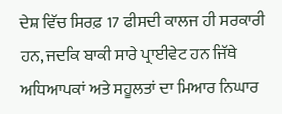ਦੇਸ਼ ਵਿੱਚ ਸਿਰਫ਼ 17 ਫੀਸਦੀ ਕਾਲਜ ਹੀ ਸਰਕਾਰੀ ਹਨ, ਜਦਕਿ ਬਾਕੀ ਸਾਰੇ ਪ੍ਰਾਈਵੇਟ ਹਨ ਜਿੱਥੇ ਅਧਿਆਪਕਾਂ ਅਤੇ ਸਹੂਲਤਾਂ ਦਾ ਮਿਆਰ ਨਿਘਾਰ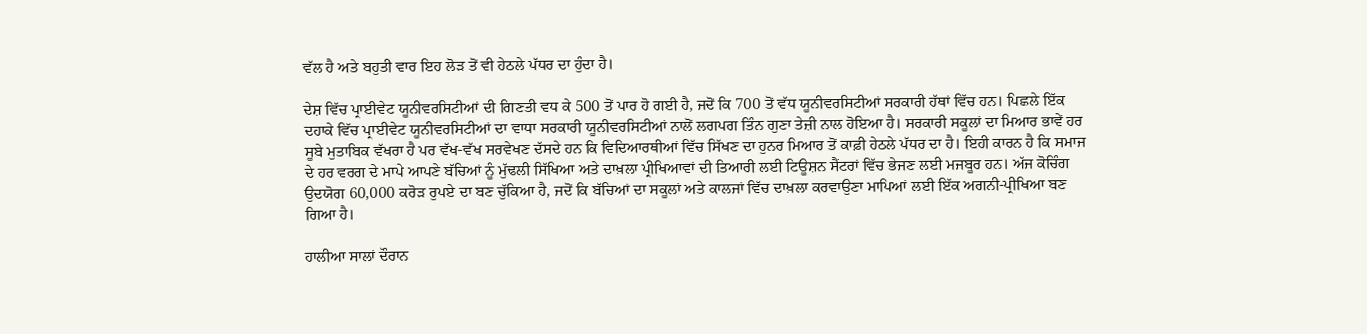ਵੱਲ ਹੈ ਅਤੇ ਬਹੁਤੀ ਵਾਰ ਇਹ ਲੋੜ ਤੋਂ ਵੀ ਹੇਠਲੇ ਪੱਧਰ ਦਾ ਹੁੰਦਾ ਹੈ।

ਦੇਸ਼ ਵਿੱਚ ਪ੍ਰਾਈਵੇਟ ਯੂਨੀਵਰਸਿਟੀਆਂ ਦੀ ਗਿਣਤੀ ਵਧ ਕੇ 500 ਤੋਂ ਪਾਰ ਹੋ ਗਈ ਹੈ, ਜਦੋਂ ਕਿ 700 ਤੋਂ ਵੱਧ ਯੂਨੀਵਰਸਿਟੀਆਂ ਸਰਕਾਰੀ ਹੱਥਾਂ ਵਿੱਚ ਹਨ। ਪਿਛਲੇ ਇੱਕ ਦਹਾਕੇ ਵਿੱਚ ਪ੍ਰਾਈਵੇਟ ਯੂਨੀਵਰਸਿਟੀਆਂ ਦਾ ਵਾਧਾ ਸਰਕਾਰੀ ਯੂਨੀਵਰਸਿਟੀਆਂ ਨਾਲੋਂ ਲਗਪਗ ਤਿੰਨ ਗੁਣਾ ਤੇਜ਼ੀ ਨਾਲ ਹੋਇਆ ਹੈ। ਸਰਕਾਰੀ ਸਕੂਲਾਂ ਦਾ ਮਿਆਰ ਭਾਵੇਂ ਹਰ ਸੂਬੇ ਮੁਤਾਬਿਕ ਵੱਖਰਾ ਹੈ ਪਰ ਵੱਖ-ਵੱਖ ਸਰਵੇਖਣ ਦੱਸਦੇ ਹਨ ਕਿ ਵਿਦਿਆਰਥੀਆਂ ਵਿੱਚ ਸਿੱਖਣ ਦਾ ਹੁਨਰ ਮਿਆਰ ਤੋਂ ਕਾਫ਼ੀ ਹੇਠਲੇ ਪੱਧਰ ਦਾ ਹੈ। ਇਹੀ ਕਾਰਨ ਹੈ ਕਿ ਸਮਾਜ ਦੇ ਹਰ ਵਰਗ ਦੇ ਮਾਪੇ ਆਪਣੇ ਬੱਚਿਆਂ ਨੂੰ ਮੁੱਢਲੀ ਸਿੱਖਿਆ ਅਤੇ ਦਾਖ਼ਲਾ ਪ੍ਰੀਖਿਆਵਾਂ ਦੀ ਤਿਆਰੀ ਲਈ ਟਿਊਸ਼ਨ ਸੈਂਟਰਾਂ ਵਿੱਚ ਭੇਜਣ ਲਈ ਮਜਬੂਰ ਹਨ। ਅੱਜ ਕੋਚਿੰਗ ਉਦਯੋਗ 60,000 ਕਰੋੜ ਰੁਪਏ ਦਾ ਬਣ ਚੁੱਕਿਆ ਹੈ, ਜਦੋਂ ਕਿ ਬੱਚਿਆਂ ਦਾ ਸਕੂਲਾਂ ਅਤੇ ਕਾਲਜਾਂ ਵਿੱਚ ਦਾਖ਼ਲਾ ਕਰਵਾਉਣਾ ਮਾਪਿਆਂ ਲਈ ਇੱਕ ਅਗਨੀ-ਪ੍ਰੀਖਿਆ ਬਣ ਗਿਆ ਹੈ।

ਹਾਲੀਆ ਸਾਲਾਂ ਦੌਰਾਨ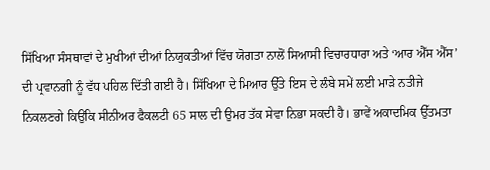ਸਿੱਖਿਆ ਸੰਸਥਾਵਾਂ ਦੇ ਮੁਖੀਆਂ ਦੀਆਂ ਨਿਯੁਕਤੀਆਂ ਵਿੱਚ ਯੋਗਤਾ ਨਾਲੋਂ ਸਿਆਸੀ ਵਿਚਾਰਧਾਰਾ ਅਤੇ ‘ਆਰ ਐੱਸ ਐੱਸ’ ਦੀ ਪ੍ਰਵਾਨਗੀ ਨੂੰ ਵੱਧ ਪਹਿਲ ਦਿੱਤੀ ਗਈ ਹੈ। ਸਿੱਖਿਆ ਦੇ ਮਿਆਰ ਉੱਤੇ ਇਸ ਦੇ ਲੰਬੇ ਸਮੇਂ ਲਈ ਮਾੜੇ ਨਤੀਜੇ ਨਿਕਲਣਗੇ ਕਿਉਂਕਿ ਸੀਨੀਅਰ ਫੈਕਲਟੀ 65 ਸਾਲ ਦੀ ਉਮਰ ਤੱਕ ਸੇਵਾ ਨਿਭਾ ਸਕਦੀ ਹੈ। ਭਾਵੇਂ ਅਕਾਦਮਿਕ ਉੱਤਮਤਾ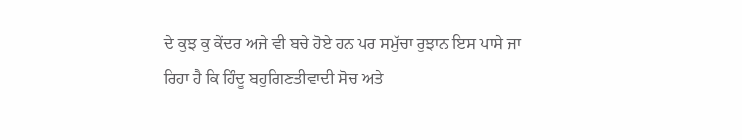ਦੇ ਕੁਝ ਕੁ ਕੇਂਦਰ ਅਜੇ ਵੀ ਬਚੇ ਹੋਏ ਹਨ ਪਰ ਸਮੁੱਚਾ ਰੁਝਾਨ ਇਸ ਪਾਸੇ ਜਾ ਰਿਹਾ ਹੈ ਕਿ ਹਿੰਦੂ ਬਹੁਗਿਣਤੀਵਾਦੀ ਸੋਚ ਅਤੇ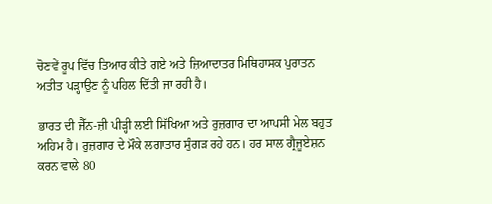ਚੋਣਵੇਂ ਰੂਪ ਵਿੱਚ ਤਿਆਰ ਕੀਤੇ ਗਏ ਅਤੇ ਜ਼ਿਆਦਾਤਰ ਮਿਥਿਹਾਸਕ ਪੁਰਾਤਨ ਅਤੀਤ ਪੜ੍ਹਾਉਣ ਨੂੰ ਪਹਿਲ ਦਿੱਤੀ ਜਾ ਰਹੀ ਹੈ।

ਭਾਰਤ ਦੀ ਜੈੱਨ-ਜ਼ੀ ਪੀੜ੍ਹੀ ਲਈ ਸਿੱਖਿਆ ਅਤੇ ਰੁਜ਼ਗਾਰ ਦਾ ਆਪਸੀ ਮੇਲ ਬਹੁਤ ਅਹਿਮ ਹੈ। ਰੁਜ਼ਗਾਰ ਦੇ ਮੌਕੇ ਲਗਾਤਾਰ ਸੁੰਗੜ ਰਹੇ ਹਨ। ਹਰ ਸਾਲ ਗ੍ਰੈਜੂਏਸ਼ਨ ਕਰਨ ਵਾਲੇ 80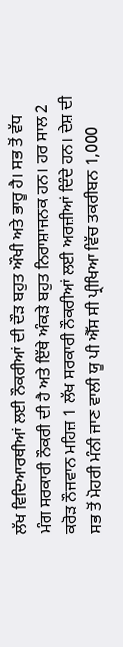ਲੱਖ ਵਿਦਿਆਰਥੀਆਂ ਲਈ ਨੌਕਰੀਆਂ ਦੀ ਦੌੜ ਬਹੁਤ ਔਖੀ ਅਤੇ ਭਾਰੂ ਹੈ। ਸਭ ਤੋਂ ਵੱਧ ਮੰਗ ਸਰਕਾਰੀ ਨੌਕਰੀ ਦੀ ਹੈ ਅਤੇ ਇੱਥੇ ਅੰਕੜੇ ਬਹੁਤ ਨਿਰਾਸ਼ਾਜਨਕ ਹਨ। ਹਰ ਸਾਲ 2 ਕਰੋੜ ਨੌਜਵਾਨ ਮਹਿਜ਼ 1 ਲੱਖ ਸਰਕਾਰੀ ਨੌਕਰੀਆਂ ਲਈ ਅਰਜ਼ੀਆਂ ਦਿੰਦੇ ਹਨ। ਦੇਸ਼ ਦੀ ਸਭ ਤੋਂ ਮੋਹਰੀ ਮੰਨੀ ਜਾਣ ਵਾਲੀ ਯੂ ਪੀ ਐੱਸ ਸੀ ਪ੍ਰੀਖਿਆ ਵਿੱਚ ਤਕਰੀਬਨ 1,000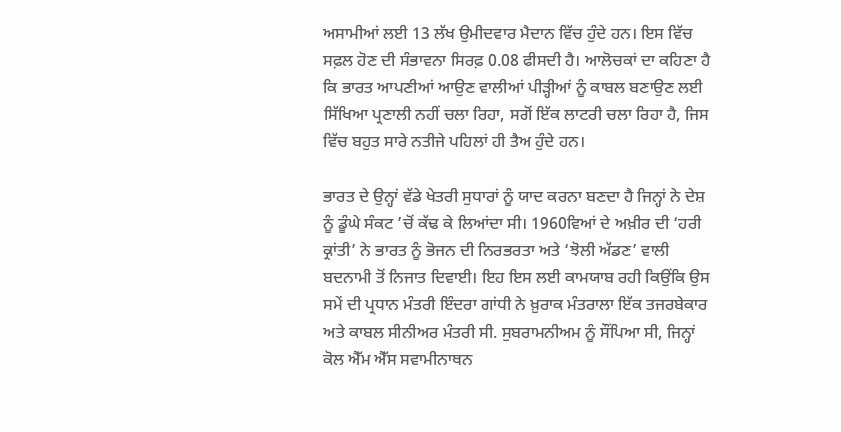ਅਸਾਮੀਆਂ ਲਈ 13 ਲੱਖ ਉਮੀਦਵਾਰ ਮੈਦਾਨ ਵਿੱਚ ਹੁੰਦੇ ਹਨ। ਇਸ ਵਿੱਚ ਸਫ਼ਲ ਹੋਣ ਦੀ ਸੰਭਾਵਨਾ ਸਿਰਫ਼ 0.08 ਫੀਸਦੀ ਹੈ। ਆਲੋਚਕਾਂ ਦਾ ਕਹਿਣਾ ਹੈ ਕਿ ਭਾਰਤ ਆਪਣੀਆਂ ਆਉਣ ਵਾਲੀਆਂ ਪੀੜ੍ਹੀਆਂ ਨੂੰ ਕਾਬਲ ਬਣਾਉਣ ਲਈ ਸਿੱਖਿਆ ਪ੍ਰਣਾਲੀ ਨਹੀਂ ਚਲਾ ਰਿਹਾ, ਸਗੋਂ ਇੱਕ ਲਾਟਰੀ ਚਲਾ ਰਿਹਾ ਹੈ, ਜਿਸ ਵਿੱਚ ਬਹੁਤ ਸਾਰੇ ਨਤੀਜੇ ਪਹਿਲਾਂ ਹੀ ਤੈਅ ਹੁੰਦੇ ਹਨ।

ਭਾਰਤ ਦੇ ਉਨ੍ਹਾਂ ਵੱਡੇ ਖੇਤਰੀ ਸੁਧਾਰਾਂ ਨੂੰ ਯਾਦ ਕਰਨਾ ਬਣਦਾ ਹੈ ਜਿਨ੍ਹਾਂ ਨੇ ਦੇਸ਼ ਨੂੰ ਡੂੰਘੇ ਸੰਕਟ ’ਚੋਂ ਕੱਢ ਕੇ ਲਿਆਂਦਾ ਸੀ। 1960ਵਿਆਂ ਦੇ ਅਖ਼ੀਰ ਦੀ ‘ਹਰੀ ਕ੍ਰਾਂਤੀ’ ਨੇ ਭਾਰਤ ਨੂੰ ਭੋਜਨ ਦੀ ਨਿਰਭਰਤਾ ਅਤੇ ‘ਝੋਲੀ ਅੱਡਣ’ ਵਾਲੀ ਬਦਨਾਮੀ ਤੋਂ ਨਿਜਾਤ ਦਿਵਾਈ। ਇਹ ਇਸ ਲਈ ਕਾਮਯਾਬ ਰਹੀ ਕਿਉਂਕਿ ਉਸ ਸਮੇਂ ਦੀ ਪ੍ਰਧਾਨ ਮੰਤਰੀ ਇੰਦਰਾ ਗਾਂਧੀ ਨੇ ਖ਼ੁਰਾਕ ਮੰਤਰਾਲਾ ਇੱਕ ਤਜਰਬੇਕਾਰ ਅਤੇ ਕਾਬਲ ਸੀਨੀਅਰ ਮੰਤਰੀ ਸੀ. ਸੁਬਰਾਮਨੀਅਮ ਨੂੰ ਸੌਂਪਿਆ ਸੀ, ਜਿਨ੍ਹਾਂ ਕੋਲ ਐੱਮ ਐੱਸ ਸਵਾਮੀਨਾਥਨ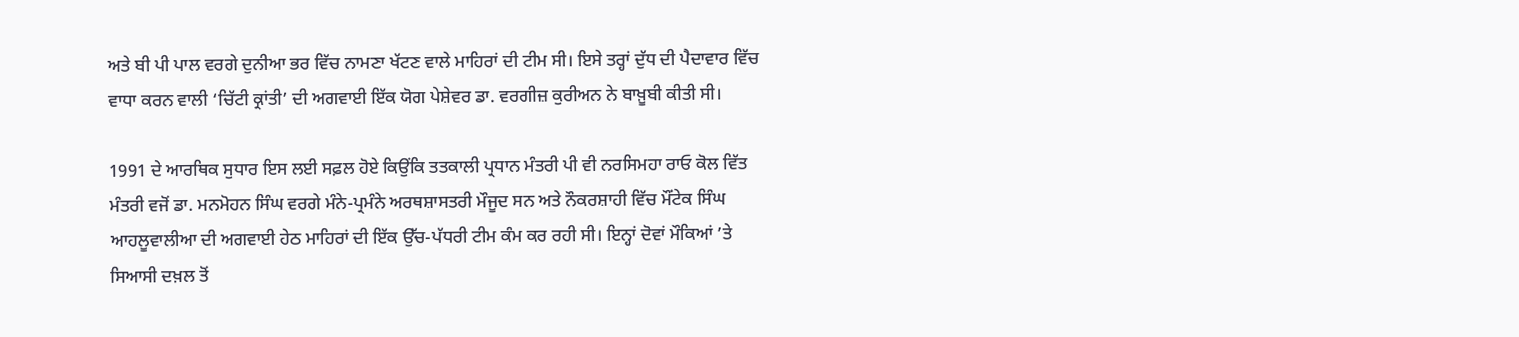ਅਤੇ ਬੀ ਪੀ ਪਾਲ ਵਰਗੇ ਦੁਨੀਆ ਭਰ ਵਿੱਚ ਨਾਮਣਾ ਖੱਟਣ ਵਾਲੇ ਮਾਹਿਰਾਂ ਦੀ ਟੀਮ ਸੀ। ਇਸੇ ਤਰ੍ਹਾਂ ਦੁੱਧ ਦੀ ਪੈਦਾਵਾਰ ਵਿੱਚ ਵਾਧਾ ਕਰਨ ਵਾਲੀ ‘ਚਿੱਟੀ ਕ੍ਰਾਂਤੀ’ ਦੀ ਅਗਵਾਈ ਇੱਕ ਯੋਗ ਪੇਸ਼ੇਵਰ ਡਾ. ਵਰਗੀਜ਼ ਕੁਰੀਅਨ ਨੇ ਬਾਖ਼ੂਬੀ ਕੀਤੀ ਸੀ।

1991 ਦੇ ਆਰਥਿਕ ਸੁਧਾਰ ਇਸ ਲਈ ਸਫ਼ਲ ਹੋਏ ਕਿਉਂਕਿ ਤਤਕਾਲੀ ਪ੍ਰਧਾਨ ਮੰਤਰੀ ਪੀ ਵੀ ਨਰਸਿਮਹਾ ਰਾਓ ਕੋਲ ਵਿੱਤ ਮੰਤਰੀ ਵਜੋਂ ਡਾ. ਮਨਮੋਹਨ ਸਿੰਘ ਵਰਗੇ ਮੰਨੇ-ਪ੍ਰਮੰਨੇ ਅਰਥਸ਼ਾਸਤਰੀ ਮੌਜੂਦ ਸਨ ਅਤੇ ਨੌਕਰਸ਼ਾਹੀ ਵਿੱਚ ਮੌਂਟੇਕ ਸਿੰਘ ਆਹਲੂਵਾਲੀਆ ਦੀ ਅਗਵਾਈ ਹੇਠ ਮਾਹਿਰਾਂ ਦੀ ਇੱਕ ਉੱਚ-ਪੱਧਰੀ ਟੀਮ ਕੰਮ ਕਰ ਰਹੀ ਸੀ। ਇਨ੍ਹਾਂ ਦੋਵਾਂ ਮੌਕਿਆਂ ’ਤੇ ਸਿਆਸੀ ਦਖ਼ਲ ਤੋਂ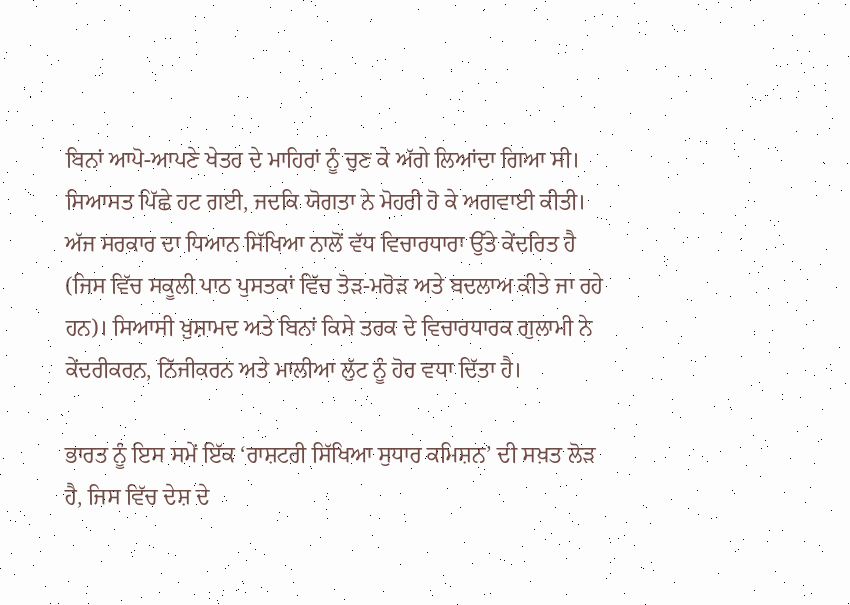ਬਿਨਾਂ ਆਪੋ-ਆਪਣੇ ਖੇਤਰ ਦੇ ਮਾਹਿਰਾਂ ਨੂੰ ਚੁਣ ਕੇ ਅੱਗੇ ਲਿਆਂਦਾ ਗਿਆ ਸੀ। ਸਿਆਸਤ ਪਿੱਛੇ ਹਟ ਗਈ, ਜਦਕਿ ਯੋਗਤਾ ਨੇ ਮੋਹਰੀ ਹੋ ਕੇ ਅਗਵਾਈ ਕੀਤੀ। ਅੱਜ ਸਰਕਾਰ ਦਾ ਧਿਆਨ ਸਿੱਖਿਆ ਨਾਲੋਂ ਵੱਧ ਵਿਚਾਰਧਾਰਾ ਉੱਤੇ ਕੇਂਦਰਿਤ ਹੈ (ਜਿਸ ਵਿੱਚ ਸਕੂਲੀ ਪਾਠ ਪੁਸਤਕਾਂ ਵਿੱਚ ਤੋੜ-ਮਰੋੜ ਅਤੇ ਬਦਲਾਅ ਕੀਤੇ ਜਾ ਰਹੇ ਹਨ)। ਸਿਆਸੀ ਖ਼ੁਸ਼ਾਮਦ ਅਤੇ ਬਿਨਾਂ ਕਿਸੇ ਤਰਕ ਦੇ ਵਿਚਾਰਧਾਰਕ ਗੁਲਾਮੀ ਨੇ ਕੇਂਦਰੀਕਰਨ, ਨਿੱਜੀਕਰਨ ਅਤੇ ਮਾਲੀਆ ਲੁੱਟ ਨੂੰ ਹੋਰ ਵਧਾ ਦਿੱਤਾ ਹੈ।

ਭਾਰਤ ਨੂੰ ਇਸ ਸਮੇਂ ਇੱਕ ‘ਰਾਸ਼ਟਰੀ ਸਿੱਖਿਆ ਸੁਧਾਰ ਕਮਿਸ਼ਨ’ ਦੀ ਸਖ਼ਤ ਲੋੜ ਹੈ, ਜਿਸ ਵਿੱਚ ਦੇਸ਼ ਦੇ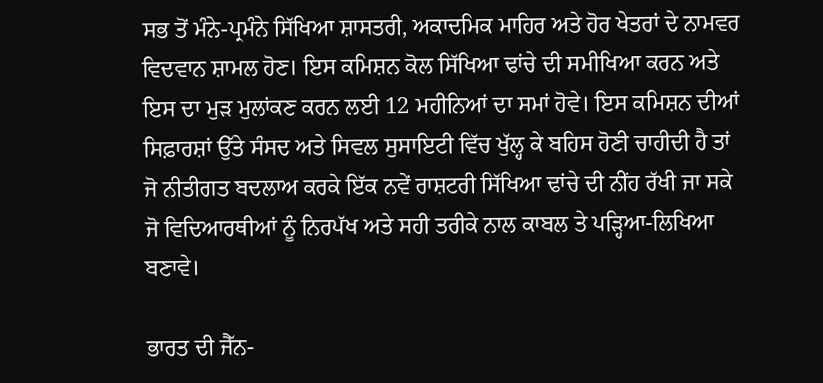ਸਭ ਤੋਂ ਮੰਨੇ-ਪ੍ਰਮੰਨੇ ਸਿੱਖਿਆ ਸ਼ਾਸਤਰੀ, ਅਕਾਦਮਿਕ ਮਾਹਿਰ ਅਤੇ ਹੋਰ ਖੇਤਰਾਂ ਦੇ ਨਾਮਵਰ ਵਿਦਵਾਨ ਸ਼ਾਮਲ ਹੋਣ। ਇਸ ਕਮਿਸ਼ਨ ਕੋਲ ਸਿੱਖਿਆ ਢਾਂਚੇ ਦੀ ਸਮੀਖਿਆ ਕਰਨ ਅਤੇ ਇਸ ਦਾ ਮੁੜ ਮੁਲਾਂਕਣ ਕਰਨ ਲਈ 12 ਮਹੀਨਿਆਂ ਦਾ ਸਮਾਂ ਹੋਵੇ। ਇਸ ਕਮਿਸ਼ਨ ਦੀਆਂ ਸਿਫ਼ਾਰਸ਼ਾਂ ਉੱਤੇ ਸੰਸਦ ਅਤੇ ਸਿਵਲ ਸੁਸਾਇਟੀ ਵਿੱਚ ਖੁੱਲ੍ਹ ਕੇ ਬਹਿਸ ਹੋਣੀ ਚਾਹੀਦੀ ਹੈ ਤਾਂ ਜੋ ਨੀਤੀਗਤ ਬਦਲਾਅ ਕਰਕੇ ਇੱਕ ਨਵੇਂ ਰਾਸ਼ਟਰੀ ਸਿੱਖਿਆ ਢਾਂਚੇ ਦੀ ਨੀਂਹ ਰੱਖੀ ਜਾ ਸਕੇ ਜੋ ਵਿਦਿਆਰਥੀਆਂ ਨੂੰ ਨਿਰਪੱਖ ਅਤੇ ਸਹੀ ਤਰੀਕੇ ਨਾਲ ਕਾਬਲ ਤੇ ਪੜ੍ਹਿਆ-ਲਿਖਿਆ ਬਣਾਵੇ।

ਭਾਰਤ ਦੀ ਜੈੱਨ-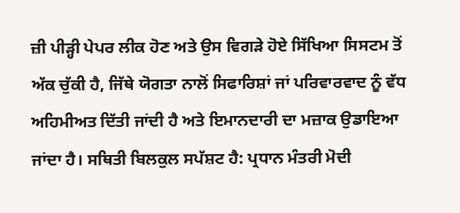ਜ਼ੀ ਪੀੜ੍ਹੀ ਪੇਪਰ ਲੀਕ ਹੋਣ ਅਤੇ ਉਸ ਵਿਗੜੇ ਹੋਏ ਸਿੱਖਿਆ ਸਿਸਟਮ ਤੋਂ ਅੱਕ ਚੁੱਕੀ ਹੈ, ਜਿੱਥੇ ਯੋਗਤਾ ਨਾਲੋਂ ਸਿਫਾਰਿਸ਼ਾਂ ਜਾਂ ਪਰਿਵਾਰਵਾਦ ਨੂੰ ਵੱਧ ਅਹਿਮੀਅਤ ਦਿੱਤੀ ਜਾਂਦੀ ਹੈ ਅਤੇ ਇਮਾਨਦਾਰੀ ਦਾ ਮਜ਼ਾਕ ਉਡਾਇਆ ਜਾਂਦਾ ਹੈ। ਸਥਿਤੀ ਬਿਲਕੁਲ ਸਪੱਸ਼ਟ ਹੈ: ਪ੍ਰਧਾਨ ਮੰਤਰੀ ਮੋਦੀ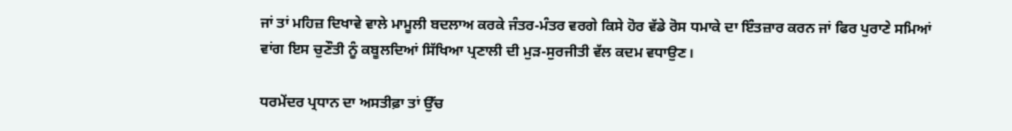ਜਾਂ ਤਾਂ ਮਹਿਜ਼ ਦਿਖਾਵੇ ਵਾਲੇ ਮਾਮੂਲੀ ਬਦਲਾਅ ਕਰਕੇ ਜੰਤਰ-ਮੰਤਰ ਵਰਗੇ ਕਿਸੇ ਹੋਰ ਵੱਡੇ ਰੋਸ ਧਮਾਕੇ ਦਾ ਇੰਤਜ਼ਾਰ ਕਰਨ ਜਾਂ ਫਿਰ ਪੁਰਾਣੇ ਸਮਿਆਂ ਵਾਂਗ ਇਸ ਚੁਣੌਤੀ ਨੂੰ ਕਬੂਲਦਿਆਂ ਸਿੱਖਿਆ ਪ੍ਰਣਾਲੀ ਦੀ ਮੁੜ-ਸੁਰਜੀਤੀ ਵੱਲ ਕਦਮ ਵਧਾਉਣ।

ਧਰਮੇਂਦਰ ਪ੍ਰਧਾਨ ਦਾ ਅਸਤੀਫ਼ਾ ਤਾਂ ਉੱਚ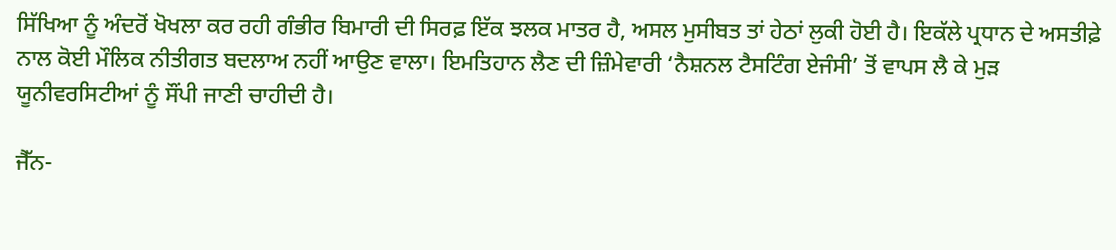ਸਿੱਖਿਆ ਨੂੰ ਅੰਦਰੋਂ ਖੋਖਲਾ ਕਰ ਰਹੀ ਗੰਭੀਰ ਬਿਮਾਰੀ ਦੀ ਸਿਰਫ਼ ਇੱਕ ਝਲਕ ਮਾਤਰ ਹੈ, ਅਸਲ ਮੁਸੀਬਤ ਤਾਂ ਹੇਠਾਂ ਲੁਕੀ ਹੋਈ ਹੈ। ਇਕੱਲੇ ਪ੍ਰਧਾਨ ਦੇ ਅਸਤੀਫ਼ੇ ਨਾਲ ਕੋਈ ਮੌਲਿਕ ਨੀਤੀਗਤ ਬਦਲਾਅ ਨਹੀਂ ਆਉਣ ਵਾਲਾ। ਇਮਤਿਹਾਨ ਲੈਣ ਦੀ ਜ਼ਿੰਮੇਵਾਰੀ ‘ਨੈਸ਼ਨਲ ਟੈਸਟਿੰਗ ਏਜੰਸੀ’ ਤੋਂ ਵਾਪਸ ਲੈ ਕੇ ਮੁੜ ਯੂਨੀਵਰਸਿਟੀਆਂ ਨੂੰ ਸੌਂਪੀ ਜਾਣੀ ਚਾਹੀਦੀ ਹੈ।

ਜੈੱਨ-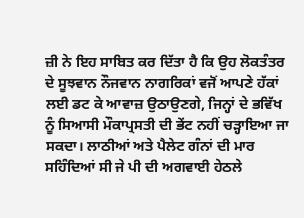ਜ਼ੀ ਨੇ ਇਹ ਸਾਬਿਤ ਕਰ ਦਿੱਤਾ ਹੈ ਕਿ ਉਹ ਲੋਕਤੰਤਰ ਦੇ ਸੂਝਵਾਨ ਨੌਜਵਾਨ ਨਾਗਰਿਕਾਂ ਵਜੋਂ ਆਪਣੇ ਹੱਕਾਂ ਲਈ ਡਟ ਕੇ ਆਵਾਜ਼ ਉਠਾਉਣਗੇ, ਜਿਨ੍ਹਾਂ ਦੇ ਭਵਿੱਖ ਨੂੰ ਸਿਆਸੀ ਮੌਕਾਪ੍ਰਸਤੀ ਦੀ ਭੇਂਟ ਨਹੀਂ ਚੜ੍ਹਾਇਆ ਜਾ ਸਕਦਾ। ਲਾਠੀਆਂ ਅਤੇ ਪੈਲੇਟ ਗੰਨਾਂ ਦੀ ਮਾਰ ਸਹਿੰਦਿਆਂ ਸੀ ਜੇ ਪੀ ਦੀ ਅਗਵਾਈ ਹੇਠਲੇ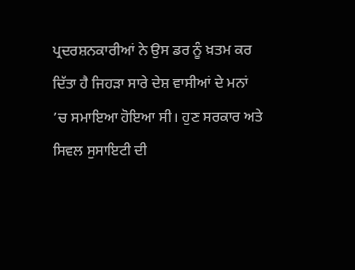ਪ੍ਰਦਰਸ਼ਨਕਾਰੀਆਂ ਨੇ ਉਸ ਡਰ ਨੂੰ ਖ਼ਤਮ ਕਰ ਦਿੱਤਾ ਹੈ ਜਿਹੜਾ ਸਾਰੇ ਦੇਸ਼ ਵਾਸੀਆਂ ਦੇ ਮਨਾਂ ’ਚ ਸਮਾਇਆ ਹੋਇਆ ਸੀ। ਹੁਣ ਸਰਕਾਰ ਅਤੇ ਸਿਵਲ ਸੁਸਾਇਟੀ ਦੀ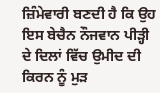ਜ਼ਿੰਮੇਵਾਰੀ ਬਣਦੀ ਹੈ ਕਿ ਉਹ ਇਸ ਬੇਚੈਨ ਨੌਜਵਾਨ ਪੀੜ੍ਹੀ ਦੇ ਦਿਲਾਂ ਵਿੱਚ ਉਮੀਦ ਦੀ ਕਿਰਨ ਨੂੰ ਮੁੜ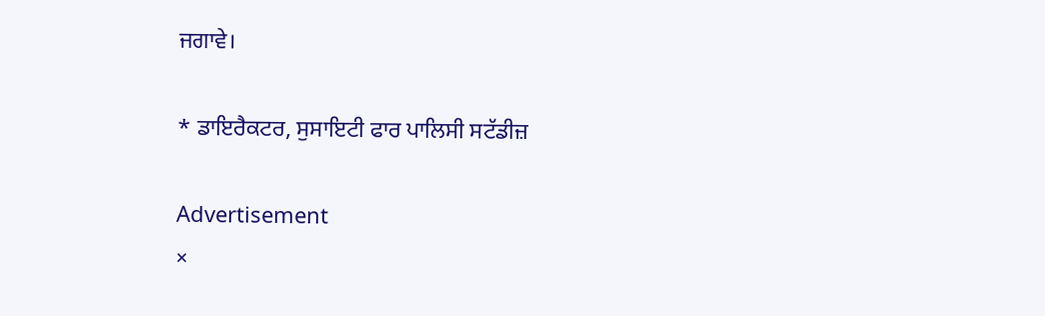ਜਗਾਵੇ।

* ਡਾਇਰੈਕਟਰ, ਸੁਸਾਇਟੀ ਫਾਰ ਪਾਲਿਸੀ ਸਟੱਡੀਜ਼

Advertisement
×